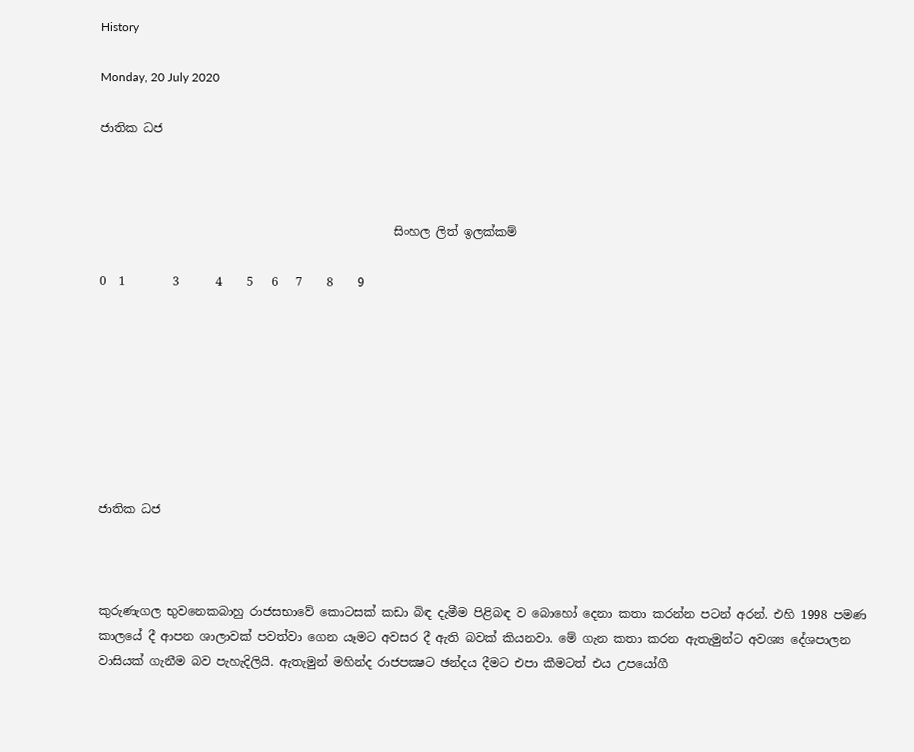History

Monday, 20 July 2020

ජාතික ධජ



                                                 සිංහල ලිත් ඉලක්කම්

0  1        3      4    5   6   7    8    9








ජාතික ධජ



කුරුණැගල භුවනෙකබාහු රාජසභාවේ කොටසක් කඩා බිඳ දැමීම පිළිබඳ ව බොහෝ දෙනා කතා කරන්න පටන් අරන්. එහි 1998 පමණ කාලයේ දී ආපන ශාලාවක් පවත්වා ගෙන යෑමට අවසර දී ඇති බවක් කියනවා. මේ ගැන කතා කරන ඇතැමුන්ට අවශ්‍ය දේශපාලන වාසියක් ගැනීම බව පැහැදිලියි. ඇතැමුන් මහින්ද රාජපක්‍ෂට ඡන්දය දීමට එපා කීමටත් එය උපයෝගී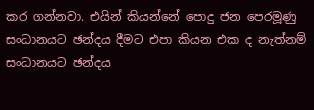කර ගන්නවා. එයින් කියන්නේ පොදු ජන පෙරමූණු සංධානයට ඡන්දය දීමට එපා කියන එක ද නැත්නම් සංධානයට ඡන්දය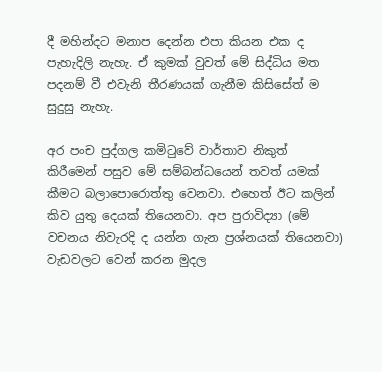දී මහින්දට මනාප දෙන්න එපා කියන එක ද පැහැදිලි නැහැ. ඒ කුමක් වුවත් මේ සිද්ධිය මත පදනම් වී එවැනි තීරණයක් ගැනීම කිසිසේත් ම සුදුසු නැහැ.

අර පංච පුද්ගල කමිටුවේ වාර්තාව නිකුත් කිරීමෙන් පසුව මේ සම්බන්ධයෙන් තවත් යමක් කීමට බලාපොරොත්තු වෙනවා. එහෙත් ඊට කලින් කිව යුතු දෙයක් තියෙනවා. අප පුරාවිද්‍යා (මේ වචනය නිවැරදි ද යන්න ගැන ප්‍රශ්නයක් තියෙනවා) වැඩවලට වෙන් කරන මුදල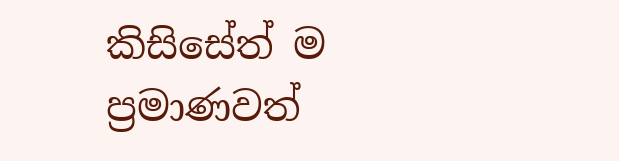කිසිසේත් ම ප්‍රමාණවත්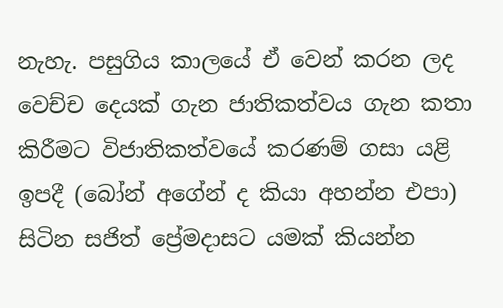නැහැ. පසුගිය කාලයේ ඒ වෙන් කරන ලද වෙච්ච දෙයක් ගැන ජාතිකත්වය ගැන කතා කිරීමට විජාතිකත්වයේ කරණම් ගසා යළි ඉපදී (බෝන් අගේන් ද කියා අහන්න එපා) සිටින සජිත් ප්‍රේමදාසට යමක් කියන්න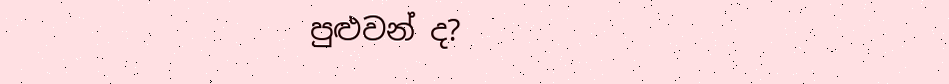පුළුවන් ද?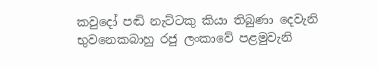කවුදෝ පඬි නැට්ටකු කියා තිබුණා දෙවැනි භුවනෙකබාහු රජු ලංකාවේ පළමුවැනි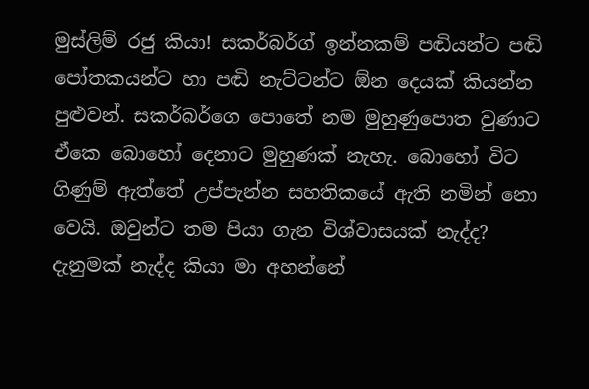මුස්ලිම් රජු කියා! සකර්බර්ග් ඉන්නකම් පඬියන්ට පඬි පෝතකයන්ට හා පඬි නැට්ටන්ට ඕන දෙයක් කියන්න පුළුවන්. සකර්බර්ගෙ පොතේ නම මුහුණුපොත වුණාට ඒකෙ බොහෝ දෙනාට මුහුණක් නැහැ. බොහෝ විට ගිණුම් ඇත්තේ උප්පැන්න සහතිකයේ ඇති නමින් නො වෙයි. ඔවුන්ට තම පියා ගැන විශ්වාසයක් නැද්ද? දැනුමක් නැද්ද කියා මා අහන්නේ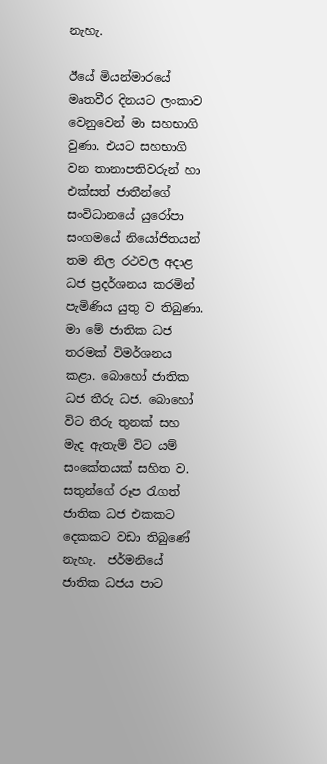නැහැ.

ඊයේ මියන්මාරයේ මෘතවීර දිනයට ලංකාව වෙනුවෙන් මා සහභාගි වුණා. එයට සහභාගි වන තානාපතිවරුන් හා එක්සත් ජාතීන්ගේ සංවිධානයේ යුරෝපා සංගමයේ නියෝජිතයන් තම නිල රථවල අදාළ ධජ ප්‍රදර්ශනය කරමින් පැමිණිය යුතු ව තිබුණා. මා මේ ජාතික ධජ තරමක් විමර්ශනය කළා. බොහෝ ජාතික ධජ තීරු ධජ. බොහෝ විට තීරු තුනක් සහ මැද ඇතැම් විට යම් සංකේතයක් සහිත ව. සතුන්ගේ රූප රැගත් ජාතික ධජ එකකට දෙකකට වඩා තිබුණේ නැහැ.  ජර්මනියේ ජාතික ධජය පාට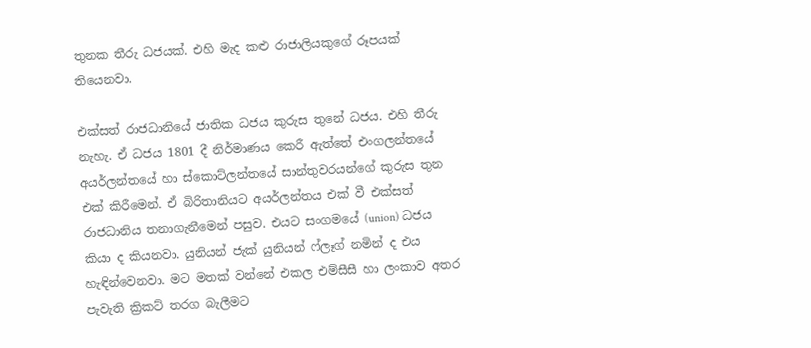තුනක තීරු ධජයක්. එහි මැද කළු රාජාලියකුගේ රූපයක් තියෙනවා.

එක්සත් රාජධානියේ ජාතික ධජය කුරුස තුනේ ධජය. එහි තීරු නැහැ. ඒ ධජය 1801 දී නිර්මාණය කෙරී ඇත්තේ එංගලන්තයේ අයර්ලන්තයේ හා ස්කොට්ලන්තයේ සාන්තුවරයන්ගේ කුරුස තුන එක් කිරීමෙන්. ඒ බිරිතානියට අයර්ලන්තය එක් වී එක්සත් රාජධානිය තනාගැනීමෙන් පසුව. එයට සංගමයේ (union) ධජය කියා ද කියනවා. යුනියන් ජැක් යුනියන් ෆ්ලෑග් නමින් ද එය හැඳින්වෙනවා. මට මතක් වන්නේ එකල එම්සීසී හා ලංකාව අතර පැවැති ක්‍රිකට් තරග බැලීමට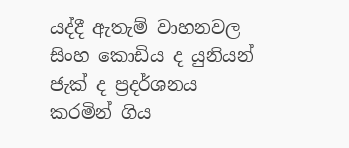යද්දී ඇතැම් වාහනවල සිංහ කොඩිය ද යුනියන් ජැක් ද ප්‍රදර්ශනය කරමින් ගිය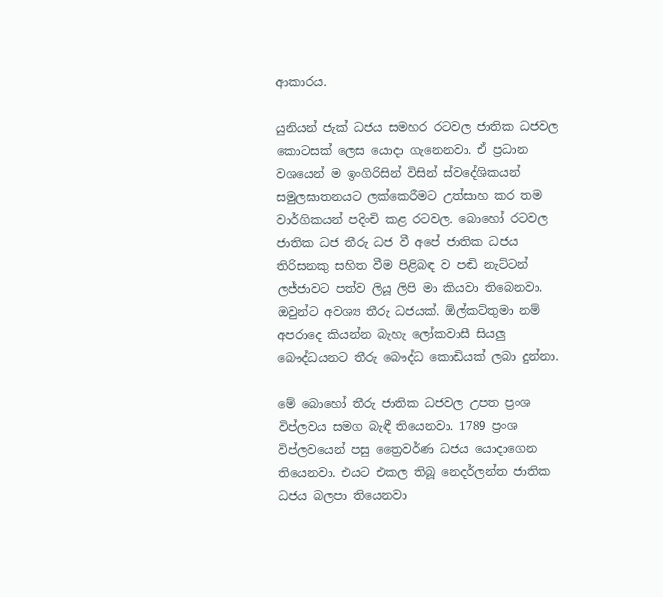ආකාරය.

යුනියන් ජැක් ධජය සමහර රටවල ජාතික ධජවල කොටසක් ලෙස යොදා ගැනෙනවා. ඒ ප්‍රධාන වශයෙන් ම ඉංගිරිසින් විසින් ස්වදේශිකයන් සමුලඝාතනයට ලක්කෙරීමට උත්සාහ කර තම වාර්ගිකයන් පදිංචි කළ රටවල. බොහෝ රටවල ජාතික ධජ තීරු ධජ වී අපේ ජාතික ධජය තිරිසනකු සහිත වීම පිළිබඳ ව පඬි නැට්ටන් ලජ්ජාවට පත්ව ලියූ ලිපි මා කියවා තිබෙනවා. ඔවුන්ට අවශ්‍ය තීරු ධජයක්. ඕල්කට්තුමා නම් අපරාදෙ කියන්න බැහැ ලෝකවාසී සියලු බෞද්ධයනට තීරු බෞද්ධ කොඩියක් ලබා දුන්නා.

මේ බොහෝ තීරු ජාතික ධජවල උපත ප්‍රංශ විප්ලවය සමග බැඳී තියෙනවා. 1789 ප්‍රංශ විප්ලවයෙන් පසු ත්‍රෛවර්ණ ධජය යොදාගෙන තියෙනවා. එයට එකල තිබූ නෙදර්ලන්ත ජාතික ධජය බලපා තියෙනවා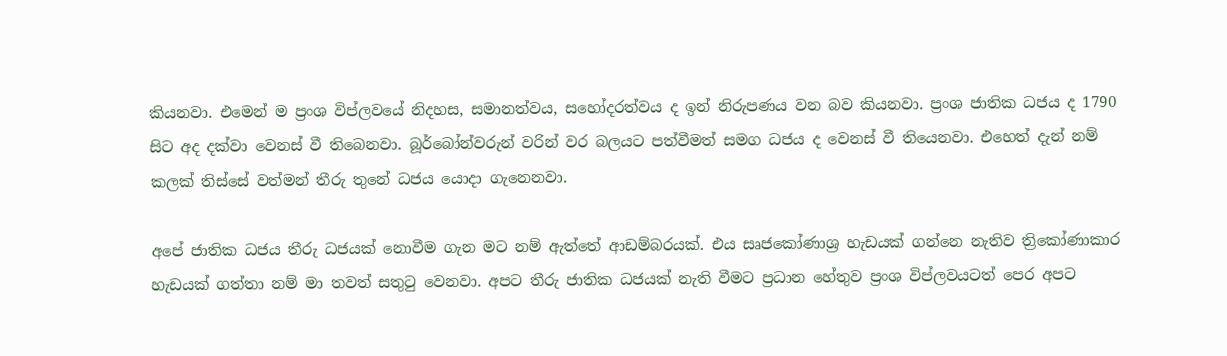කියනවා. එමෙන් ම ප්‍රංශ විප්ලවයේ නිදහස, සමානත්වය, සහෝදරත්වය ද ඉන් නිරුපණය වන බව කියනවා. ප්‍රංශ ජාතික ධජය ද 1790 සිට අද දක්වා වෙනස් වී තිබෙනවා. බූර්බෝන්වරුන් වරින් වර බලයට පත්වීමත් සමග ධජය ද වෙනස් වී තියෙනවා. එහෙත් දැන් නම් කලක් තිස්සේ වත්මන් තීරු තුනේ ධජය යොදා ගැනෙනවා.

අපේ ජාතික ධජය තීරු ධජයක් නොවීම ගැන මට නම් ඇත්තේ ආඩම්බරයක්. එය සෘජකෝණාශ්‍ර හැඩයක් ගන්නෙ නැතිව ත්‍රිකෝණාකාර හැඩයක් ගත්තා නම් මා තවත් සතුටු වෙනවා. අපට තීරු ජාතික ධජයක් නැති වීමට ප්‍රධාන හේතුව ප්‍රංශ විප්ලවයටත් පෙර අපට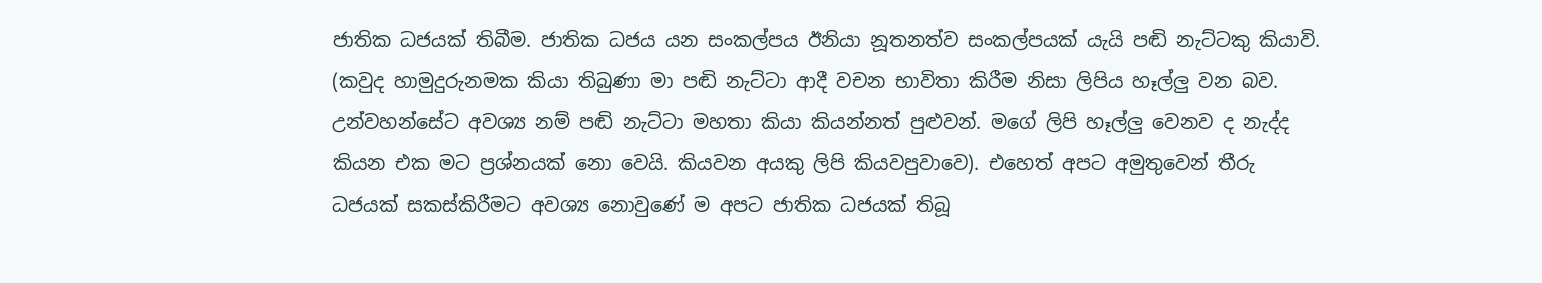ජාතික ධජයක් තිබීම. ජාතික ධජය යන සංකල්පය ඊනියා නූතනත්ව සංකල්පයක් යැයි පඬි නැට්ටකු කියාවි. (කවුද හාමුදුරුනමක කියා තිබුණා මා පඬි නැට්ටා ආදී වචන භාවිතා කිරීම නිසා ලිපිය හෑල්ලු වන බව. උන්වහන්සේට අවශ්‍ය නම් පඬි නැට්ටා මහතා කියා කියන්නත් පුළුවන්. මගේ ලිපි හෑල්ලු වෙනව ද නැද්ද කියන එක මට ප්‍රශ්නයක් නො වෙයි. කියවන අයකු ලිපි කියවපුවාවෙ). එහෙත් අපට අමුතුවෙන් තීරු ධජයක් සකස්කිරීමට අවශ්‍ය නොවුණේ ම අපට ජාතික ධජයක් තිබූ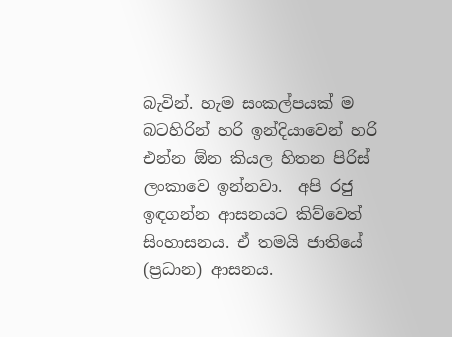බැවින්. හැම සංකල්පයක් ම බටහිරින් හරි ඉන්දියාවෙන් හරි එන්න ඕන කියල හිතන පිරිස් ලංකාවෙ ඉන්නවා.  අපි රජු ඉඳගන්න ආසනයට කිව්වෙත් සිංහාසනය. ඒ තමයි ජාතියේ (ප්‍රධාන) ආසනය.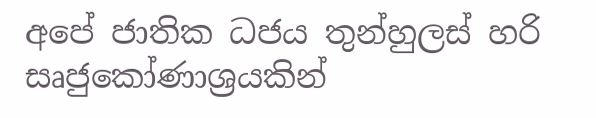අපේ ජාතික ධජය තුන්හුලස් හරි සෘජුකෝණාශ්‍රයකින්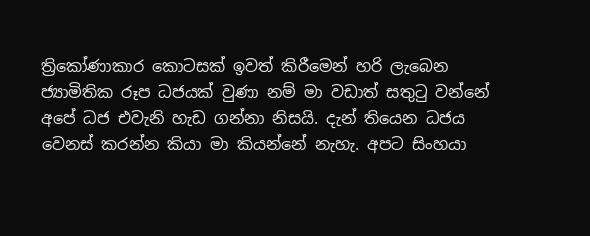ත්‍රිකෝණාකාර කොටසක් ඉවත් කිරීමෙන් හරි ලැබෙන ජ්‍යාමිතික රූප ධජයක් වුණා නම් මා වඩාත් සතුටු වන්නේ අපේ ධජ එවැනි හැඩ ගන්නා නිසයි. දැන් තියෙන ධජය වෙනස් කරන්න කියා මා කියන්නේ නැහැ. අපට සිංහයා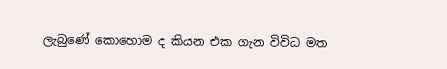ලැබුණේ කොහොම ද කියන එක ගැන විවිධ මත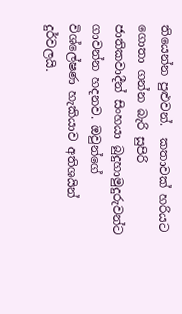තියෙන්න පුළුවන්.  කතාවක් හරියට ගොතා ගන්න බැරි සුපිරි ජාතිකවාදීන් සිංහයා බුදුහාමුදුරුවන්ට ගාවන්න හදනව. ඔවුන්ගේ විශ්ලේෂණ හැකියාව අතිශයින් දුර්වලයි.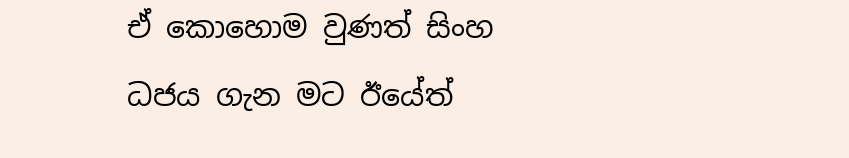ඒ කොහොම වුණත් සිංහ ධජය ගැන මට ඊයේත්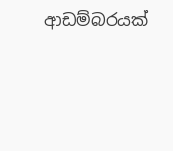ආඩම්බරයක්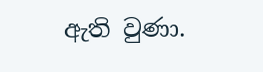ඇති වුණා.